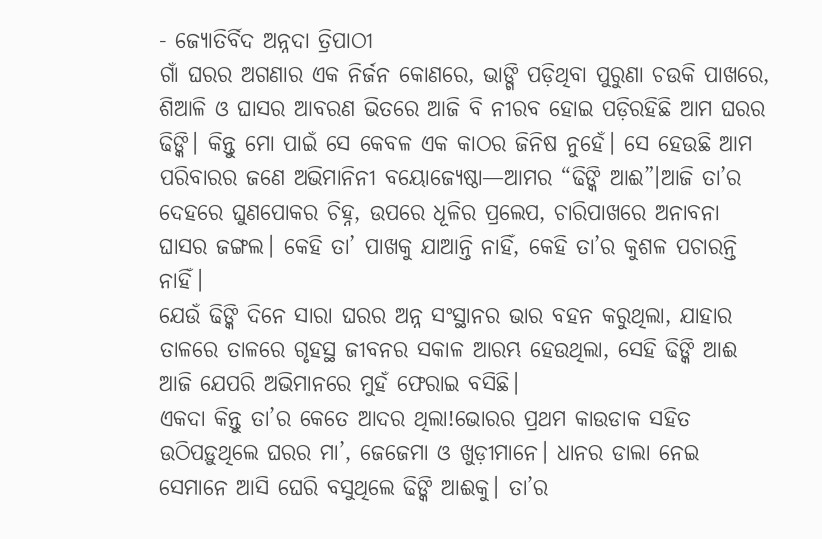- ଜ୍ୟୋତିର୍ବିଦ ଅନ୍ନଦା ତ୍ରିପାଠୀ
ଗାଁ ଘରର ଅଗଣାର ଏକ ନିର୍ଜନ କୋଣରେ, ଭାଙ୍ଗି ପଡ଼ିଥିବା ପୁରୁଣା ଚଉକି ପାଖରେ, ଶିଆଳି ଓ ଘାସର ଆବରଣ ଭିତରେ ଆଜି ବି ନୀରବ ହୋଇ ପଡ଼ିରହିଛି ଆମ ଘରର ଢିଙ୍କି। କିନ୍ତୁ ମୋ ପାଇଁ ସେ କେବଳ ଏକ କାଠର ଜିନିଷ ନୁହେଁ। ସେ ହେଉଛି ଆମ ପରିବାରର ଜଣେ ଅଭିମାନିନୀ ବୟୋଜ୍ୟେଷ୍ଠା—ଆମର “ଢିଙ୍କି ଆଈ”।ଆଜି ତା’ର ଦେହରେ ଘୁଣପୋକର ଚିହ୍ନ, ଉପରେ ଧୂଳିର ପ୍ରଲେପ, ଚାରିପାଖରେ ଅନାବନା ଘାସର ଜଙ୍ଗଲ। କେହି ତା’ ପାଖକୁ ଯାଆନ୍ତି ନାହିଁ, କେହି ତା’ର କୁଶଳ ପଚାରନ୍ତି ନାହିଁ।
ଯେଉଁ ଢିଙ୍କି ଦିନେ ସାରା ଘରର ଅନ୍ନ ସଂସ୍ଥାନର ଭାର ବହନ କରୁଥିଲା, ଯାହାର ତାଳରେ ତାଳରେ ଗୃହସ୍ଥ ଜୀବନର ସକାଳ ଆରମ୍ଭ ହେଉଥିଲା, ସେହି ଢିଙ୍କି ଆଈ ଆଜି ଯେପରି ଅଭିମାନରେ ମୁହଁ ଫେରାଇ ବସିଛି।
ଏକଦା କିନ୍ତୁ ତା’ର କେତେ ଆଦର ଥିଲା!ଭୋରର ପ୍ରଥମ କାଉଡାକ ସହିତ ଉଠିପଡ଼ୁଥିଲେ ଘରର ମା’, ଜେଜେମା ଓ ଖୁଡ଼ୀମାନେ। ଧାନର ଡାଲା ନେଇ ସେମାନେ ଆସି ଘେରି ବସୁଥିଲେ ଢିଙ୍କି ଆଈକୁ। ତା’ର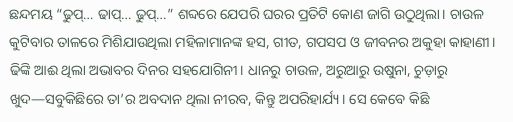ଛନ୍ଦମୟ “ଢୁପ୍… ଢାପ୍… ଢୁପ୍…” ଶବ୍ଦରେ ଯେପରି ଘରର ପ୍ରତିଟି କୋଣ ଜାଗି ଉଠୁଥିଲା। ଚାଉଳ କୁଟିବାର ତାଳରେ ମିଶିଯାଉଥିଲା ମହିଳାମାନଙ୍କ ହସ, ଗୀତ, ଗପସପ ଓ ଜୀବନର ଅକୁହା କାହାଣୀ।
ଢିଙ୍କି ଆଈ ଥିଲା ଅଭାବର ଦିନର ସହଯୋଗିନୀ। ଧାନରୁ ଚାଉଳ, ଅରୁଆରୁ ଉଷୁନା, ଚୁଡ଼ାରୁ ଖୁଦ—ସବୁକିଛିରେ ତା’ର ଅବଦାନ ଥିଲା ନୀରବ, କିନ୍ତୁ ଅପରିହାର୍ଯ୍ୟ। ସେ କେବେ କିଛି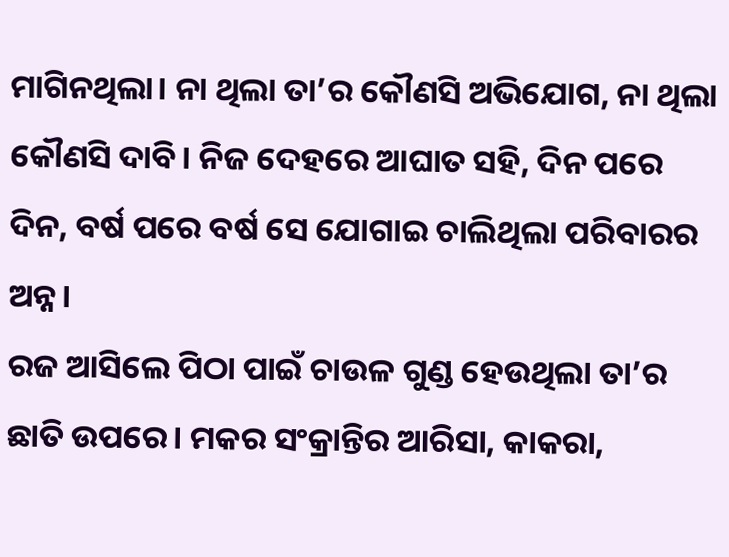ମାଗିନଥିଲା। ନା ଥିଲା ତା’ର କୌଣସି ଅଭିଯୋଗ, ନା ଥିଲା କୌଣସି ଦାବି। ନିଜ ଦେହରେ ଆଘାତ ସହି, ଦିନ ପରେ ଦିନ, ବର୍ଷ ପରେ ବର୍ଷ ସେ ଯୋଗାଇ ଚାଲିଥିଲା ପରିବାରର ଅନ୍ନ।
ରଜ ଆସିଲେ ପିଠା ପାଇଁ ଚାଉଳ ଗୁଣ୍ଡ ହେଉଥିଲା ତା’ର ଛାତି ଉପରେ। ମକର ସଂକ୍ରାନ୍ତିର ଆରିସା, କାକରା,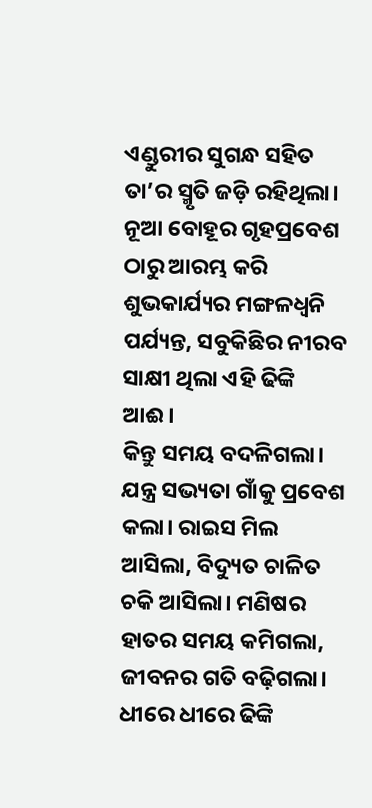ଏଣ୍ଡୁରୀର ସୁଗନ୍ଧ ସହିତ ତା’ର ସ୍ମୃତି ଜଡ଼ି ରହିଥିଲା। ନୂଆ ବୋହୂର ଗୃହପ୍ରବେଶ ଠାରୁ ଆରମ୍ଭ କରି ଶୁଭକାର୍ଯ୍ୟର ମଙ୍ଗଳଧ୍ୱନି ପର୍ଯ୍ୟନ୍ତ, ସବୁକିଛିର ନୀରବ ସାକ୍ଷୀ ଥିଲା ଏହି ଢିଙ୍କି ଆଈ।
କିନ୍ତୁ ସମୟ ବଦଳିଗଲା।
ଯନ୍ତ୍ର ସଭ୍ୟତା ଗାଁକୁ ପ୍ରବେଶ କଲା। ରାଇସ ମିଲ ଆସିଲା, ବିଦ୍ୟୁତ ଚାଳିତ ଚକି ଆସିଲା। ମଣିଷର ହାତର ସମୟ କମିଗଲା, ଜୀବନର ଗତି ବଢ଼ିଗଲା। ଧୀରେ ଧୀରେ ଢିଙ୍କି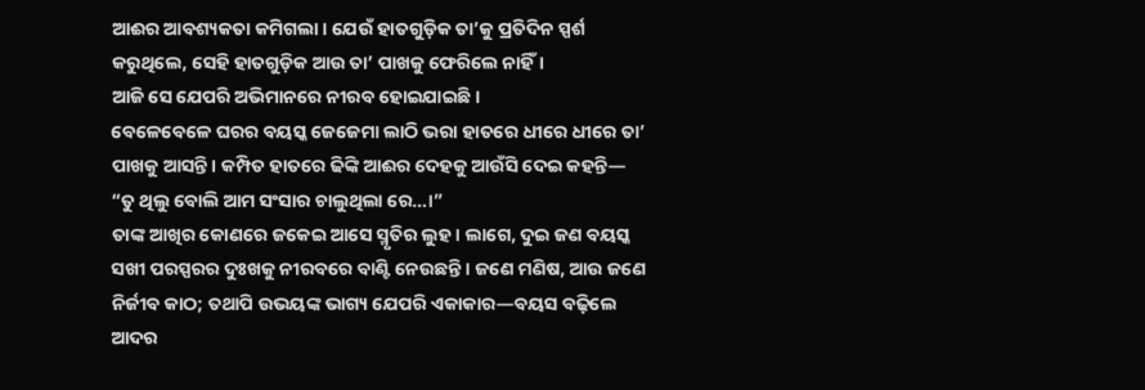ଆଈର ଆବଶ୍ୟକତା କମିଗଲା। ଯେଉଁ ହାତଗୁଡ଼ିକ ତା’କୁ ପ୍ରତିଦିନ ସ୍ପର୍ଶ କରୁଥିଲେ, ସେହି ହାତଗୁଡ଼ିକ ଆଉ ତା’ ପାଖକୁ ଫେରିଲେ ନାହିଁ।
ଆଜି ସେ ଯେପରି ଅଭିମାନରେ ନୀରବ ହୋଇଯାଇଛି।
ବେଳେବେଳେ ଘରର ବୟସ୍କ ଜେଜେମା ଲାଠି ଭରା ହାତରେ ଧୀରେ ଧୀରେ ତା’ ପାଖକୁ ଆସନ୍ତି। କମ୍ପିତ ହାତରେ ଢିଙ୍କି ଆଈର ଦେହକୁ ଆଉଁସି ଦେଇ କହନ୍ତି—
“ତୁ ଥିଲୁ ବୋଲି ଆମ ସଂସାର ଚାଲୁଥିଲା ରେ…।”
ତାଙ୍କ ଆଖିର କୋଣରେ ଜକେଇ ଆସେ ସ୍ମୃତିର ଲୁହ। ଲାଗେ, ଦୁଇ ଜଣ ବୟସ୍କ ସଖୀ ପରସ୍ପରର ଦୁଃଖକୁ ନୀରବରେ ବାଣ୍ଟି ନେଉଛନ୍ତି। ଜଣେ ମଣିଷ, ଆଉ ଜଣେ ନିର୍ଜୀବ କାଠ; ତଥାପି ଉଭୟଙ୍କ ଭାଗ୍ୟ ଯେପରି ଏକାକାର—ବୟସ ବଢ଼ିଲେ ଆଦର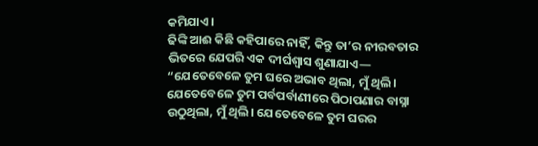କମିଯାଏ।
ଢିଙ୍କି ଆଈ କିଛି କହିପାରେ ନାହିଁ, କିନ୍ତୁ ତା’ର ନୀରବତାର ଭିତରେ ଯେପରି ଏକ ଦୀର୍ଘଶ୍ୱାସ ଶୁଣାଯାଏ—
“ଯେତେବେଳେ ତୁମ ଘରେ ଅଭାବ ଥିଲା, ମୁଁ ଥିଲି। ଯେତେବେଳେ ତୁମ ପର୍ବପର୍ବାଣୀରେ ପିଠାପଣାର ବାସ୍ନା ଉଠୁଥିଲା, ମୁଁ ଥିଲି। ଯେତେବେଳେ ତୁମ ଘରର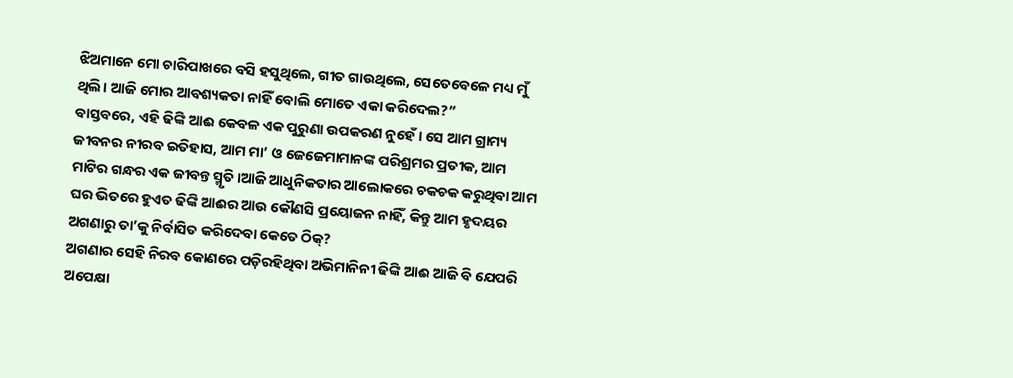ଝିଅମାନେ ମୋ ଚାରିପାଖରେ ବସି ହସୁଥିଲେ, ଗୀତ ଗାଉଥିଲେ, ସେତେବେଳେ ମଧ୍ୟ ମୁଁ ଥିଲି। ଆଜି ମୋର ଆବଶ୍ୟକତା ନାହିଁ ବୋଲି ମୋତେ ଏକା କରିଦେଲ?”
ବାସ୍ତବରେ, ଏହି ଢିଙ୍କି ଆଈ କେବଳ ଏକ ପୁରୁଣା ଉପକରଣ ନୁହେଁ। ସେ ଆମ ଗ୍ରାମ୍ୟ ଜୀବନର ନୀରବ ଇତିହାସ, ଆମ ମା’ ଓ ଜେଜେମାମାନଙ୍କ ପରିଶ୍ରମର ପ୍ରତୀକ, ଆମ ମାଟିର ଗନ୍ଧର ଏକ ଜୀବନ୍ତ ସ୍ମୃତି।ଆଜି ଆଧୁନିକତାର ଆଲୋକରେ ଚକଚକ କରୁଥିବା ଆମ ଘର ଭିତରେ ହୁଏତ ଢିଙ୍କି ଆଈର ଆଉ କୌଣସି ପ୍ରୟୋଜନ ନାହିଁ, କିନ୍ତୁ ଆମ ହୃଦୟର ଅଗଣାରୁ ତା’କୁ ନିର୍ବାସିତ କରିଦେବା କେତେ ଠିକ୍?
ଅଗଣାର ସେହି ନିରବ କୋଣରେ ପଡ଼ିରହିଥିବା ଅଭିମାନିନୀ ଢିଙ୍କି ଆଈ ଆଜି ବି ଯେପରି ଅପେକ୍ଷା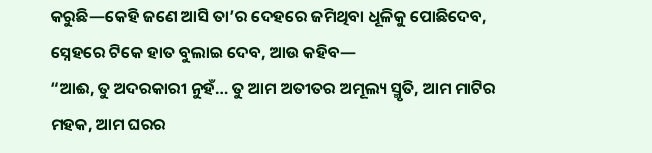କରୁଛି—କେହି ଜଣେ ଆସି ତା’ର ଦେହରେ ଜମିଥିବା ଧୂଳିକୁ ପୋଛିଦେବ, ସ୍ନେହରେ ଟିକେ ହାତ ବୁଲାଇ ଦେବ, ଆଉ କହିବ—
“ଆଈ, ତୁ ଅଦରକାରୀ ନୁହଁ… ତୁ ଆମ ଅତୀତର ଅମୂଲ୍ୟ ସ୍ମୃତି, ଆମ ମାଟିର ମହକ, ଆମ ଘରର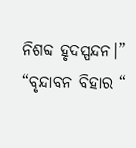ନିଶବ୍ଦ ହୃଦସ୍ପନ୍ଦନ।”
“ବୃନ୍ଦାବନ ବିହାର “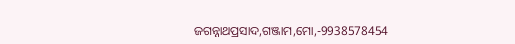ଜଗନ୍ନାଥପ୍ରସାଦ,ଗଞ୍ଜାମ,ମୋ,-9938578454